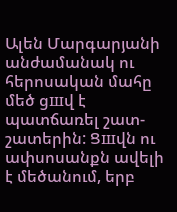Ալեն Մարգարյանի անժամանակ ու հերոսական մահը մեծ ցшվ է պատճառել շատ-շատերին: Ցшվն ու ափսոսանքն ավելի է մեծանում, երբ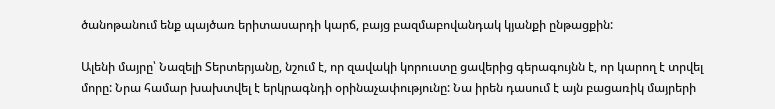ծանոթանում ենք պայծառ երիտասարդի կարճ, բայց բազմաբովանդակ կյանքի ընթացքին:

Ալենի մայրը՝ Նազելի Տերտերյանը, նշում է, որ զավակի կորուստը ցավերից գերագույնն է, որ կարող է տրվել մորը: Նրա համար խախտվել է երկրագնդի օրինաչափությունը: Նա իրեն դասում է այն բացառիկ մայրերի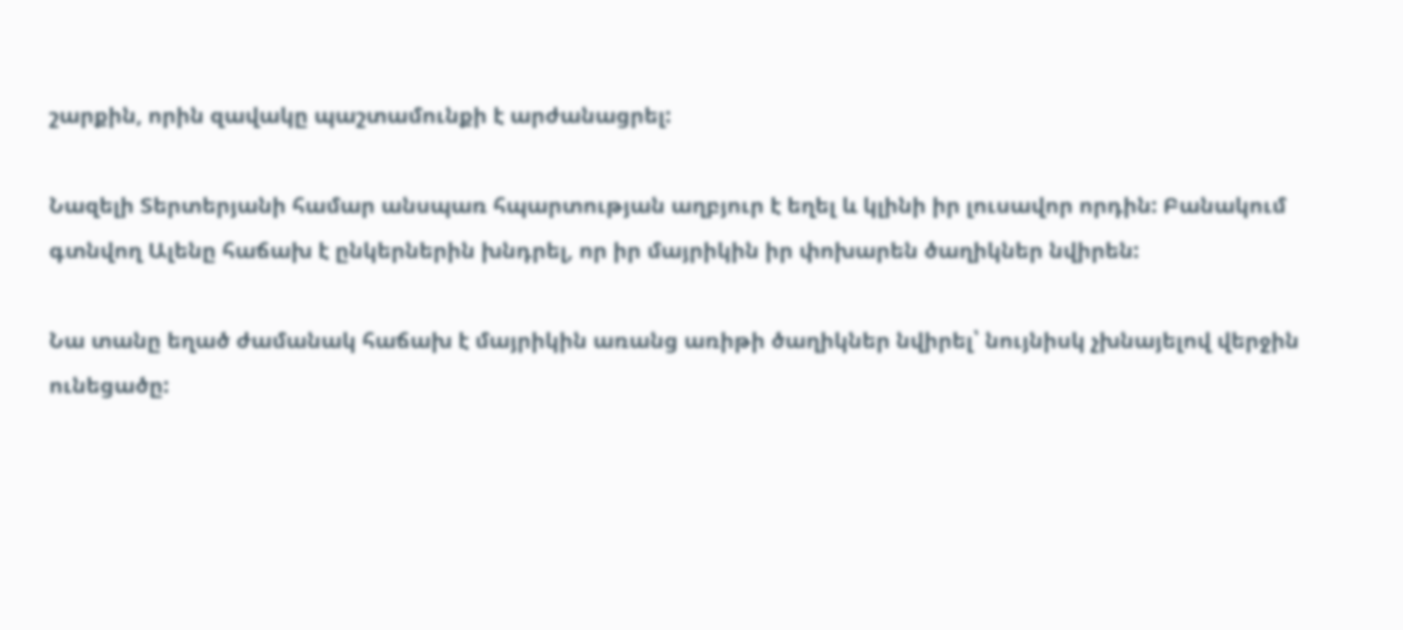շարքին, որին զավակը պաշտամունքի է արժանացրել:

Նազելի Տերտերյանի համար անսպառ հպարտության աղբյուր է եղել և կլինի իր լուսավոր որդին: Բանակում գտնվող Ալենը հաճախ է ընկերներին խնդրել, որ իր մայրիկին իր փոխարեն ծաղիկներ նվիրեն:

Նա տանը եղած ժամանակ հաճախ է մայրիկին առանց առիթի ծաղիկներ նվիրել՝ նույնիսկ չխնայելով վերջին ունեցածը: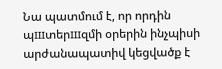Նա պատմում է, որ որդին պшտերшզմի օրերին ինչպիսի արժանապատիվ կեցվածք է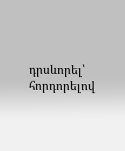դրսևորել՝ հորդորելով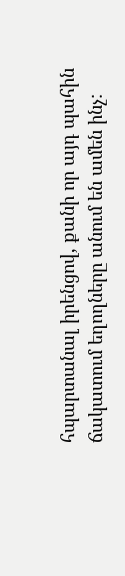հպարտանալ իրենցով, քանի որ այդ պահին ճակատում եղողները անում են ամեն ինչ: